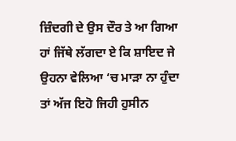ਜ਼ਿੰਦਗੀ ਦੇ ਉਸ ਦੌਰ ਤੇ ਆ ਗਿਆ ਹਾਂ ਜਿੱਥੇ ਲੱਗਦਾ ਏ ਕਿ ਸ਼ਾਇਦ ਜੇ ਉਹਨਾ ਵੇਲਿਆ ‘ਚ ਮਾੜਾ ਨਾ ਹੁੰਦਾ ਤਾਂ ਅੱਜ ਇਹੋ ਜਿਹੀ ਹੁਸੀਨ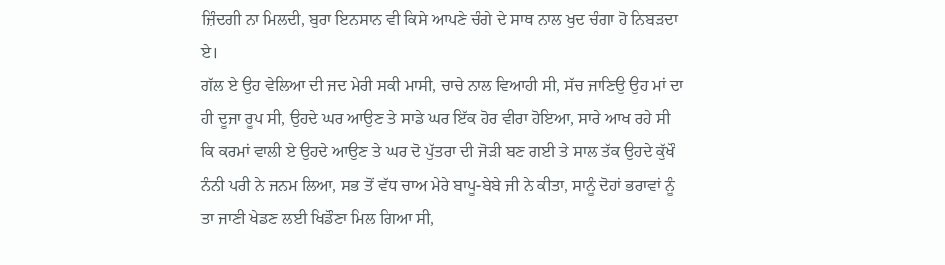ਜ਼ਿੰਦਗੀ ਨਾ ਮਿਲਦੀ, ਬੁਰਾ ਇਨਸਾਨ ਵੀ ਕਿਸੇ ਆਪਣੇ ਚੰਗੇ ਦੇ ਸਾਥ ਨਾਲ ਖੁਦ ਚੰਗਾ ਹੋ ਨਿਬੜਦਾ ਏ।
ਗੱਲ ਏ ਉਹ ਵੇਲਿਆ ਦੀ ਜਦ ਮੇਰੀ ਸਕੀ ਮਾਸੀ, ਚਾਚੇ ਨਾਲ ਵਿਆਹੀ ਸੀ, ਸੱਚ ਜਾਣਿਉ ਉਹ ਮਾਂ ਦਾ ਹੀ ਦੂਜਾ ਰੂਪ ਸੀ, ਉਹਦੇ ਘਰ ਆਉਣ ਤੇ ਸਾਡੇ ਘਰ ਇੱਕ ਹੋਰ ਵੀਰਾ ਹੋਇਆ, ਸਾਰੇ ਆਖ ਰਹੇ ਸੀ ਕਿ ਕਰਮਾਂ ਵਾਲੀ ਏ ਉਹਦੇ ਆਉਣ ਤੇ ਘਰ ਦੋ ਪੁੱਤਰਾ ਦੀ ਜੋੜੀ ਬਣ ਗਈ ਤੇ ਸਾਲ ਤੱਕ ਉਹਦੇ ਕੁੱਖੌ ਨੰਨੀ ਪਰੀ ਨੇ ਜਨਮ ਲਿਆ, ਸਭ ਤੋਂ ਵੱਧ ਚਾਅ ਮੇਰੇ ਬਾਪੂ-ਬੇਬੇ ਜੀ ਨੇ ਕੀਤਾ, ਸਾਨੂੰ ਦੋਹਾਂ ਭਰਾਵਾਂ ਨੂੰ ਤਾ ਜਾਣੀ ਖੇਡਣ ਲਈ ਖਿਡੌਣਾ ਮਿਲ ਗਿਆ ਸੀ,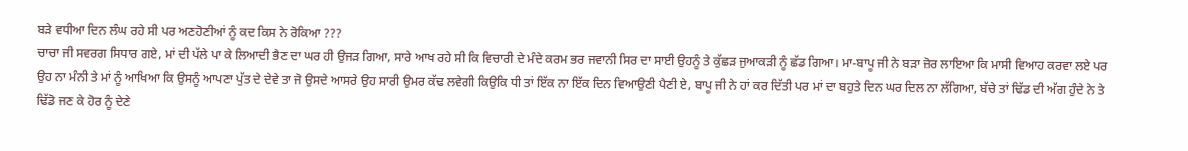ਬੜੇ ਵਧੀਆ ਦਿਨ ਲੰਘ ਰਹੇ ਸੀ ਪਰ ਅਣਹੋਣੀਆਂ ਨੂੰ ਕਦ ਕਿਸ ਨੇ ਰੋਕਿਆ ???
ਚਾਚਾ ਜੀ ਸਵਰਗ ਸਿਧਾਰ ਗਏ, ਮਾਂ ਦੀ ਪੱਲੇ ਪਾ ਕੇ ਲਿਆਦੀ ਭੈਣ ਦਾ ਘਰ ਹੀ ਉਜੜ ਗਿਆ, ਸਾਰੇ ਆਖ ਰਹੇ ਸੀ ਕਿ ਵਿਚਾਰੀ ਦੇ ਮੰਦੇ ਕਰਮ ਭਰ ਜਵਾਨੀ ਸਿਰ ਦਾ ਸਾਈ ਉਹਨੂੰ ਤੇ ਕੁੱਛੜ ਜੁਆਕੜੀ ਨੂੰ ਛੱਡ ਗਿਆ। ਮਾ-ਬਾਪੂ ਜੀ ਨੇ ਬੜਾ ਜ਼ੋਰ ਲਾਇਆ ਕਿ ਮਾਸੀ ਵਿਆਹ ਕਰਵਾ ਲਏ ਪਰ ਉਹ ਨਾ ਮੰਨੀ ਤੇ ਮਾਂ ਨੂੰ ਆਖਿਆ ਕਿ ਉਸਨੂੰ ਆਪਣਾ ਪੁੱਤ ਦੇ ਦੇਵੇ ਤਾ ਜੋ ਉਸਦੇ ਆਸਰੇ ਉਹ ਸਾਰੀ ਉਮਰ ਕੱਢ ਲਵੇਗੀ ਕਿਉਕਿ ਧੀ ਤਾਂ ਇੱਕ ਨਾ ਇੱਕ ਦਿਨ ਵਿਆਉਣੀ ਪੈਣੀ ਏ, ਬਾਪੂ ਜੀ ਨੇ ਹਾਂ ਕਰ ਦਿੱਤੀ ਪਰ ਮਾਂ ਦਾ ਬਹੁਤੇ ਦਿਨ ਘਰ ਦਿਲ ਨਾ ਲੱਗਿਆ, ਬੱਚੇ ਤਾਂ ਢਿੱਡ ਦੀ ਅੱਗ ਹੁੰਦੇ ਨੇ ਤੇ ਢਿੱਡੋ ਜਣ ਕੇ ਹੋਰ ਨੂੰ ਦੇਣੇ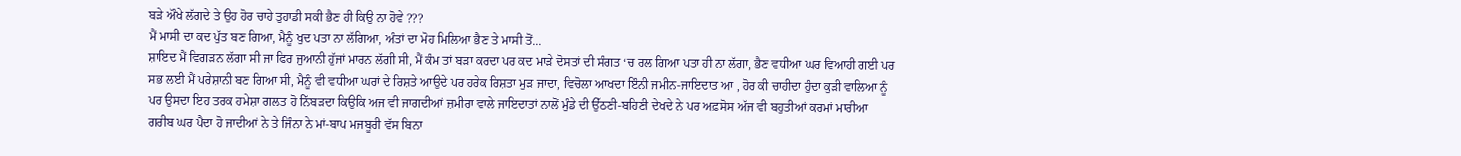ਬੜੇ ਔਖੇ ਲੱਗਦੇ ਤੇ ਉਹ ਹੋਰ ਚਾਹੇ ਤੁਹਾਡੀ ਸਕੀ ਭੈਣ ਹੀ ਕਿਉ ਨਾ ਹੋਵੇ ???
ਮੈਂ ਮਾਸੀ ਦਾ ਕਦ ਪੁੱਤ ਬਣ ਗਿਆ, ਮੈਨੂੰ ਖੁਦ ਪਤਾ ਨਾ ਲੱਗਿਆ, ਅੰਤਾਂ ਦਾ ਮੋਹ ਮਿਲਿਆ ਭੈਣ ਤੇ ਮਾਸੀ ਤੋਂ...
ਸ਼ਾਇਦ ਮੈਂ ਵਿਗੜਨ ਲੱਗਾ ਸੀ ਜਾ ਫਿਰ ਜੁਆਨੀ ਹੁੱਜਾਂ ਮਾਰਨ ਲੱਗੀ ਸੀ, ਮੈਂ ਕੰਮ ਤਾਂ ਬੜਾ ਕਰਦਾ ਪਰ ਕਦ ਮਾੜੇ ਦੋਸਤਾਂ ਦੀ ਸੰਗਤ ‘ਚ ਰਲ ਗਿਆ ਪਤਾ ਹੀ ਨਾ ਲੱਗਾ, ਭੈਣ ਵਧੀਆ ਘਰ ਵਿਆਹੀ ਗਈ ਪਰ ਸਭ ਲਈ ਮੈਂ ਪਰੇਸ਼ਾਨੀ ਬਣ ਗਿਆ ਸੀ, ਮੈਨੂੰ ਵੀ ਵਧੀਆ ਘਰਾਂ ਦੇ ਰਿਸ਼ਤੇ ਆਉਦੇ ਪਰ ਹਰੇਕ ਰਿਸ਼ਤਾ ਮੁੜ ਜਾਦਾ, ਵਿਚੋਲਾ ਆਖਦਾ ਇੰਨੀ ਜਮੀਨ-ਜਾਇਦਾਤ ਆ , ਹੋਰ ਕੀ ਚਾਹੀਦਾ ਹੁੰਦਾ ਕੁੜੀ ਵਾਲਿਆ ਨੂੰ ਪਰ ਉਸਦਾ ਇਹ ਤਰਕ ਹਮੇਸ਼ਾ ਗਲਤ ਹੋ ਨਿੱਬੜਦਾ ਕਿਉਕਿ ਅਜ ਵੀ ਜਾਗਦੀਆਂ ਜ਼ਮੀਰਾ ਵਾਲੇ ਜਾਇਦਾਤਾਂ ਨਾਲੋਂ ਮੁੰਡੇ ਦੀ ਉੱਠਣੀ-ਬਹਿਣੀ ਦੇਖਦੇ ਨੇ ਪਰ ਅਫ਼ਸੋਸ ਅੱਜ ਵੀ ਬਹੁਤੀਆਂ ਕਰਮਾਂ ਮਾਰੀਆ ਗਰੀਬ ਘਰ ਪੈਦਾ ਹੋ ਜਾਦੀਆਂ ਨੇ ਤੇ ਜਿੰਨਾ ਨੇ ਮਾਂ-ਬਾਪ ਮਜਬੂਰੀ ਵੱਸ ਬਿਨਾ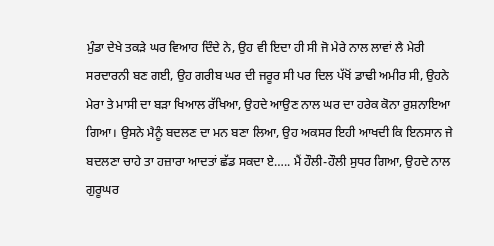ਮੁੰਡਾ ਦੇਖੇ ਤਕੜੇ ਘਰ ਵਿਆਹ ਦਿੰਦੇ ਨੇ, ਉਹ ਵੀ ਇਦਾ ਹੀ ਸੀ ਜੋ ਮੇਰੇ ਨਾਲ ਲਾਵਾਂ ਲੈ ਮੇਰੀ ਸਰਦਾਰਨੀ ਬਣ ਗਈ, ਉਹ ਗਰੀਬ ਘਰ ਦੀ ਜਰੂਰ ਸੀ ਪਰ ਦਿਲ ਪੱਖੋਂ ਡਾਢੀ ਅਮੀਰ ਸੀ, ਉਹਨੇ ਮੇਰਾ ਤੇ ਮਾਸੀ ਦਾ ਬੜਾ ਖਿਆਲ ਰੱਖਿਆ, ਉਹਦੇ ਆਉਣ ਨਾਲ ਘਰ ਦਾ ਹਰੇਕ ਕੋਨਾ ਰੁਸ਼ਨਾਇਆ ਗਿਆ। ਉਸਨੇ ਮੈਨੂੰ ਬਦਲਣ ਦਾ ਮਨ ਬਣਾ ਲਿਆ, ਉਹ ਅਕਸਰ ਇਹੀ ਆਖਦੀ ਕਿ ਇਨਸਾਨ ਜੇ ਬਦਲਣਾ ਚਾਹੇ ਤਾ ਹਜ਼ਾਰਾ ਆਦਤਾਂ ਛੱਡ ਸਕਦਾ ਏ….. ਮੈਂ ਹੌਲੀ-ਹੌਲੀ ਸੁਧਰ ਗਿਆ, ਉਹਦੇ ਨਾਲ ਗੁਰੂਘਰ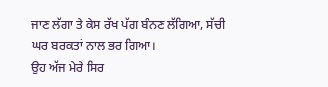ਜਾਣ ਲੱਗਾ ਤੇ ਕੇਸ ਰੱਖ ਪੱਗ ਬੰਨਣ ਲੱਗਿਆ, ਸੱਚੀ ਘਰ ਬਰਕਤਾਂ ਨਾਲ ਭਰ ਗਿਆ।
ਉਹ ਅੱਜ ਮੇਰੇ ਸਿਰ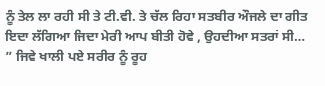ਨੂੰ ਤੇਲ ਲਾ ਰਹੀ ਸੀ ਤੇ ਟੀ.ਵੀ. ਤੇ ਚੱਲ ਰਿਹਾ ਸਤਬੀਰ ਔਜਲੇ ਦਾ ਗੀਤ ਇਦਾ ਲੱਗਿਆ ਜਿਦਾ ਮੇਰੀ ਆਪ ਬੀਤੀ ਹੋਵੇ , ਉਹਦੀਆ ਸਤਰਾਂ ਸੀ…
” ਜਿਵੇ ਖਾਲੀ ਪਏ ਸਰੀਰ ਨੂੰ ਰੂਹ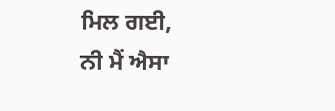ਮਿਲ ਗਈ,
ਨੀ ਮੈਂ ਐਸਾ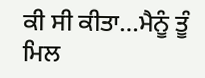ਕੀ ਸੀ ਕੀਤਾ…ਮੈਨੂੰ ਤੂੰ ਮਿਲ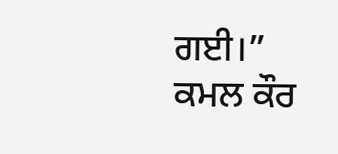ਗਈ।”
ਕਮਲ ਕੌਰ